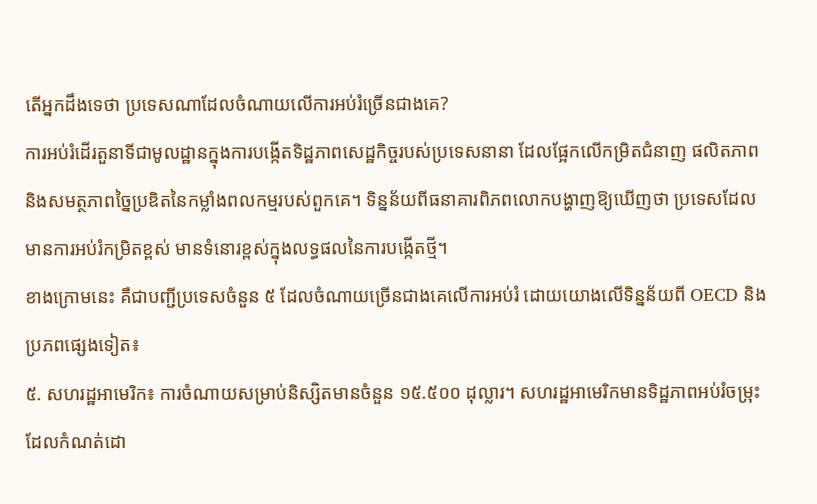តើអ្នកដឹងទេថា ប្រទេសណាដែលចំណាយលើការអប់រំច្រើនជាងគេ?
ការអប់រំដើរតួនាទីជាមូលដ្ឋានក្នុងការបង្កើតទិដ្ឋភាពសេដ្ឋកិច្ចរបស់ប្រទេសនានា ដែលផ្អែកលើកម្រិតជំនាញ ផលិតភាព និងសមត្ថភាពច្នៃប្រឌិតនៃកម្លាំងពលកម្មរបស់ពួកគេ។ ទិន្នន័យពីធនាគារពិភពលោកបង្ហាញឱ្យឃើញថា ប្រទេសដែលមានការអប់រំកម្រិតខ្ពស់ មានទំនោរខ្ពស់ក្នុងលទ្ធផលនៃការបង្កើតថ្មី។
ខាងក្រោមនេះ គឺជាបញ្ជីប្រទេសចំនួន ៥ ដែលចំណាយច្រើនជាងគេលើការអប់រំ ដោយយោងលើទិន្នន័យពី OECD និងប្រភពផ្សេងទៀត៖
៥. សហរដ្ឋអាមេរិក៖ ការចំណាយសម្រាប់និស្សិតមានចំនួន ១៥.៥០០ ដុល្លារ។ សហរដ្ឋអាមេរិកមានទិដ្ឋភាពអប់រំចម្រុះ ដែលកំណត់ដោ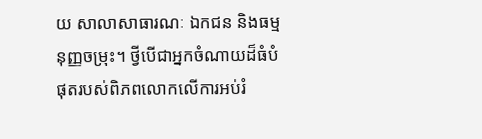យ សាលាសាធារណៈ ឯកជន និងធម្មនុញ្ញចម្រុះ។ ថ្វីបើជាអ្នកចំណាយដ៏ធំបំផុតរបស់ពិភពលោកលើការអប់រំ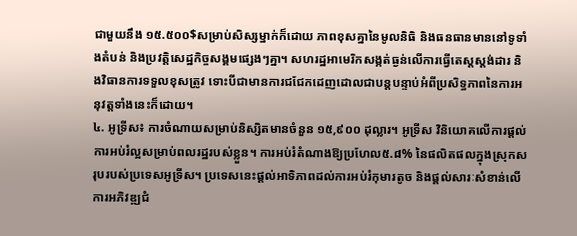ជាមួយនឹង ១៥.៥០០$សម្រាប់សិស្សម្នាក់ក៏ដោយ ភាពខុសគ្នានៃមូលនិធិ និងធនធានមាននៅទូទាំងតំបន់ និងប្រវត្តិសេដ្ឋកិច្ចសង្គមផ្សេងៗគ្នា។ សហរដ្ឋអាមេរិកសង្កត់ធ្ងន់លើការធ្វើតេស្តស្តង់ដារ និងវិធានការទទួលខុសត្រូវ ទោះបីជាមានការជជែកដេញដោលជាបន្តបន្ទាប់អំពីប្រសិទ្ធភាពនៃការអនុវត្តទាំងនេះក៏ដោយ។
៤. អូទ្រីស៖ ការចំណាយសម្រាប់និស្សិតមានចំនួន ១៥,៩០០ ដុល្លារ។ អូទ្រីស វិនិយោគលើការផ្តល់ការអប់រំល្អសម្រាប់ពលរដ្ឋរបស់ខ្លួន។ ការអប់រំតំណាងឱ្យប្រហែល៥.៨% នៃផលិតផលក្នុងស្រុកសរុបរបស់ប្រទេសអូទ្រីស។ ប្រទេសនេះផ្តល់អាទិភាពដល់ការអប់រំកុមារតូច និងផ្តល់សារៈសំខាន់លើការអភិវឌ្ឍជំ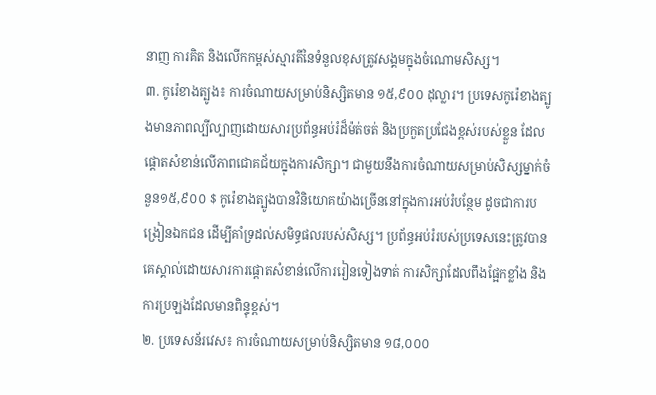នាញ ការគិត និងលើកកម្ពស់ស្មារតីនៃទំនួលខុសត្រូវសង្គមក្នុងចំណោមសិស្ស។
៣. កូរ៉េខាងត្បូង៖ ការចំណាយសម្រាប់និស្សិតមាន ១៥,៩០០ ដុល្លារ។ ប្រទេសកូរ៉េខាងត្បូងមានភាពល្បីល្បាញដោយសារប្រព័ន្ធអប់រំដ៏ម៉ត់ចត់ និងប្រកួតប្រជែងខ្ពស់របស់ខ្លួន ដែលផ្តោតសំខាន់លើភាពជោគជ័យក្នុងការសិក្សា។ ជាមួយនឹងការចំណាយសម្រាប់សិស្សម្នាក់ចំនួន១៥,៩០០ $ កូរ៉េខាងត្បូងបានវិនិយោគយ៉ាងច្រើននៅក្នុងការអប់រំបន្ថែម ដូចជាការបង្រៀនឯកជន ដើម្បីគាំទ្រដល់សមិទ្ធផលរបស់សិស្ស។ ប្រព័ន្ធអប់រំរបស់ប្រទេសនេះត្រូវបានគេស្គាល់ដោយសារការផ្តោតសំខាន់លើការរៀនទៀងទាត់ ការសិក្សាដែលពឹងផ្អែកខ្លាំង និងការប្រឡងដែលមានពិន្ទុខ្ពស់។
២. ប្រទេសន័រវេស៖ ការចំណាយសម្រាប់និស្សិតមាន ១៨,០០០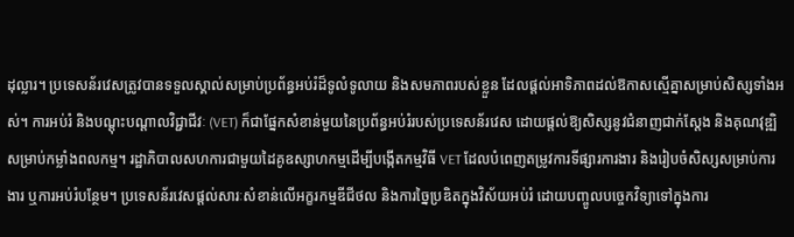ដុល្លារ។ ប្រទេសន័រវេសត្រូវបានទទួលស្គាល់សម្រាប់ប្រព័ន្ធអប់រំដ៏ទូលំទូលាយ និងសមភាពរបស់ខ្លួន ដែលផ្តល់អាទិភាពដល់ឱកាសស្មើគ្នាសម្រាប់សិស្សទាំងអស់។ ការអប់រំ និងបណ្តុះបណ្តាលវិជ្ជាជីវៈ (VET) ក៏ជាផ្នែកសំខាន់មួយនៃប្រព័ន្ធអប់រំរបស់ប្រទេសន័រវេស ដោយផ្តល់ឱ្យសិស្សនូវជំនាញជាក់ស្តែង និងគុណវុឌ្ឍិសម្រាប់កម្លាំងពលកម្ម។ រដ្ឋាភិបាលសហការជាមួយដៃគូឧស្សាហកម្មដើម្បីបង្កើតកម្មវិធី VET ដែលបំពេញតម្រូវការទីផ្សារការងារ និងរៀបចំសិស្សសម្រាប់ការងារ ឬការអប់រំបន្ថែម។ ប្រទេសន័រវេសផ្តល់សារៈសំខាន់លើអក្ខរកម្មឌីជីថល និងការច្នៃប្រឌិតក្នុងវិស័យអប់រំ ដោយបញ្ចូលបច្ចេកវិទ្យាទៅក្នុងការ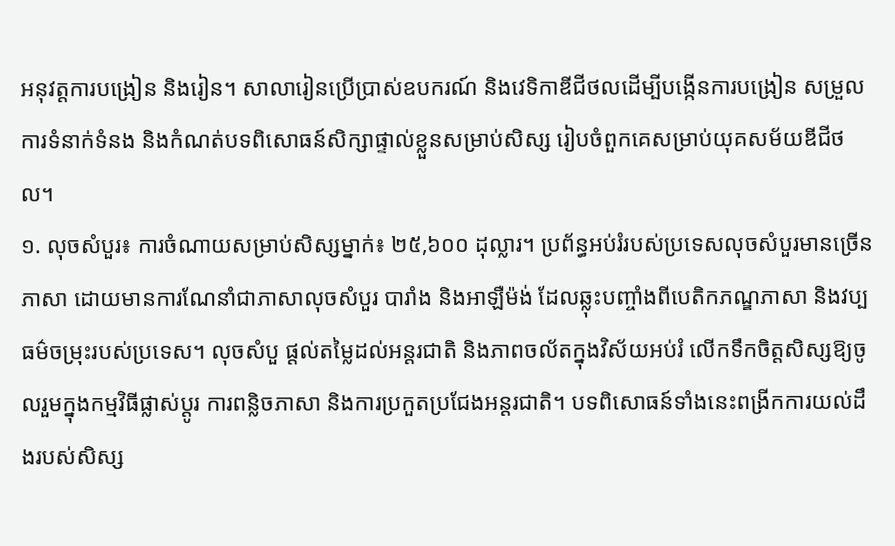អនុវត្តការបង្រៀន និងរៀន។ សាលារៀនប្រើប្រាស់ឧបករណ៍ និងវេទិកាឌីជីថលដើម្បីបង្កើនការបង្រៀន សម្រួលការទំនាក់ទំនង និងកំណត់បទពិសោធន៍សិក្សាផ្ទាល់ខ្លួនសម្រាប់សិស្ស រៀបចំពួកគេសម្រាប់យុគសម័យឌីជីថល។
១. លុចសំបួរ៖ ការចំណាយសម្រាប់សិស្សម្នាក់៖ ២៥,៦០០ ដុល្លារ។ ប្រព័ន្ធអប់រំរបស់ប្រទេសលុចសំបួរមានច្រើនភាសា ដោយមានការណែនាំជាភាសាលុចសំបួរ បារាំង និងអាឡឺម៉ង់ ដែលឆ្លុះបញ្ចាំងពីបេតិកភណ្ឌភាសា និងវប្បធម៌ចម្រុះរបស់ប្រទេស។ លុចសំបួ ផ្តល់តម្លៃដល់អន្តរជាតិ និងភាពចល័តក្នុងវិស័យអប់រំ លើកទឹកចិត្តសិស្សឱ្យចូលរួមក្នុងកម្មវិធីផ្លាស់ប្តូរ ការពន្លិចភាសា និងការប្រកួតប្រជែងអន្តរជាតិ។ បទពិសោធន៍ទាំងនេះពង្រីកការយល់ដឹងរបស់សិស្ស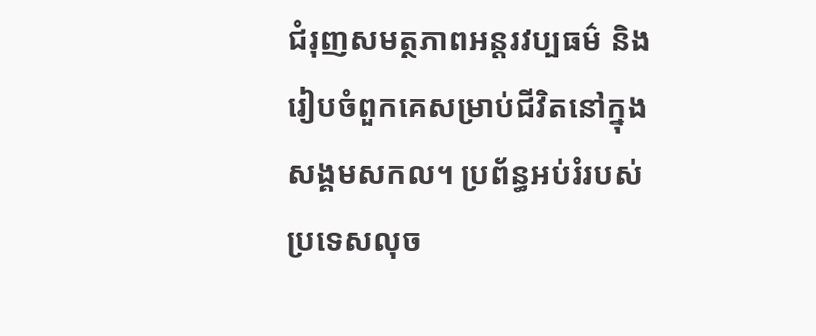ជំរុញសមត្ថភាពអន្តរវប្បធម៌ និងរៀបចំពួកគេសម្រាប់ជីវិតនៅក្នុងសង្គមសកល។ ប្រព័ន្ធអប់រំរបស់ប្រទេសលុច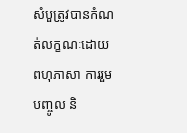សំបួត្រូវបានកំណត់លក្ខណៈដោយពហុភាសា ការរួមបញ្ចូល និ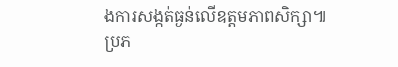ងការសង្កត់ធ្ងន់លើឧត្តមភាពសិក្សា៕
ប្រភ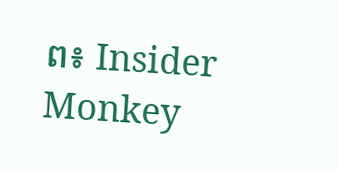ព៖ Insider Monkey